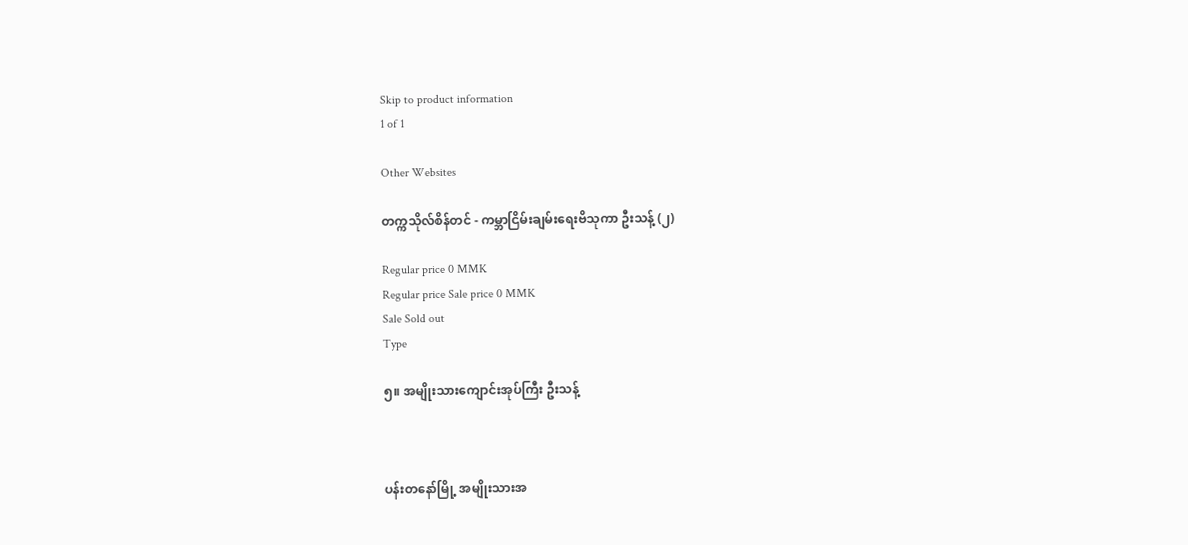Skip to product information
1 of 1

Other Websites

တက္ကသိုလ်စိန်တင် - ကမ္ဘာငြိမ်းချမ်းရေးဗိသုကာ ဦးသန့် (၂)

Regular price 0 MMK
Regular price Sale price 0 MMK
Sale Sold out
Type

၅။ အမျိုးသားကျောင်းအုပ်ကြီး ဦးသန့်



ပန်းတနော်မြို့ အမျိုးသားအ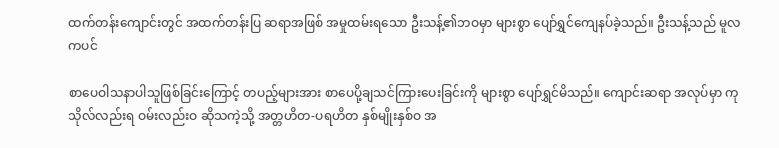ထက်တန်းကျောင်းတွင် အထက်တန်းပြ ဆရာအဖြစ် အမှုထမ်းရသော ဦးသန့်၏ဘဝမှာ များစွာ ပျော်ရွှင်ကျေနပ်ခဲ့သည်။ ဦးသန့်သည် မူလကပင်

စာပေဝါသနာပါသူဖြစ်ခြင်းကြောင့် တပည့်များအား စာပေပို့ချသင်ကြားပေးခြင်းကို များစွာ ပျော်ရွှင်မိသည်။ ကျောင်းဆရာ အလုပ်မှာ ကုသိုလ်လည်းရ ဝမ်းလည်းဝ ဆိုသကဲ့သို့ အတ္တဟိတ-ပရဟိတ နှစ်မျိုးနှစ်ဝ အ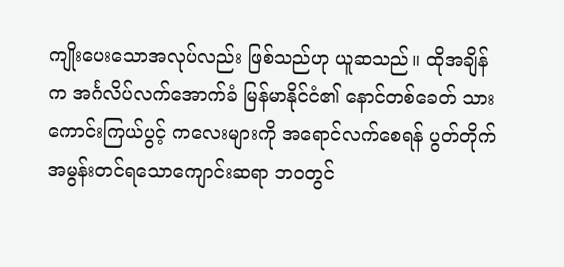ကျိုးပေးသောအလုပ်လည်း ဖြစ်သည်ဟု ယူဆသည်။ ထိုအချိန်က အင်္ဂလိပ်လက်အောက်ခံ မြန်မာနိုင်ငံ၏ နောင်တစ်ခေတ် သားကောင်းကြယ်ပွင့် ကလေးများကို အရောင်လက်စေရန် ပွတ်တိုက်အမွန်းတင်ရသောကျောင်းဆရာ ဘဝတွင်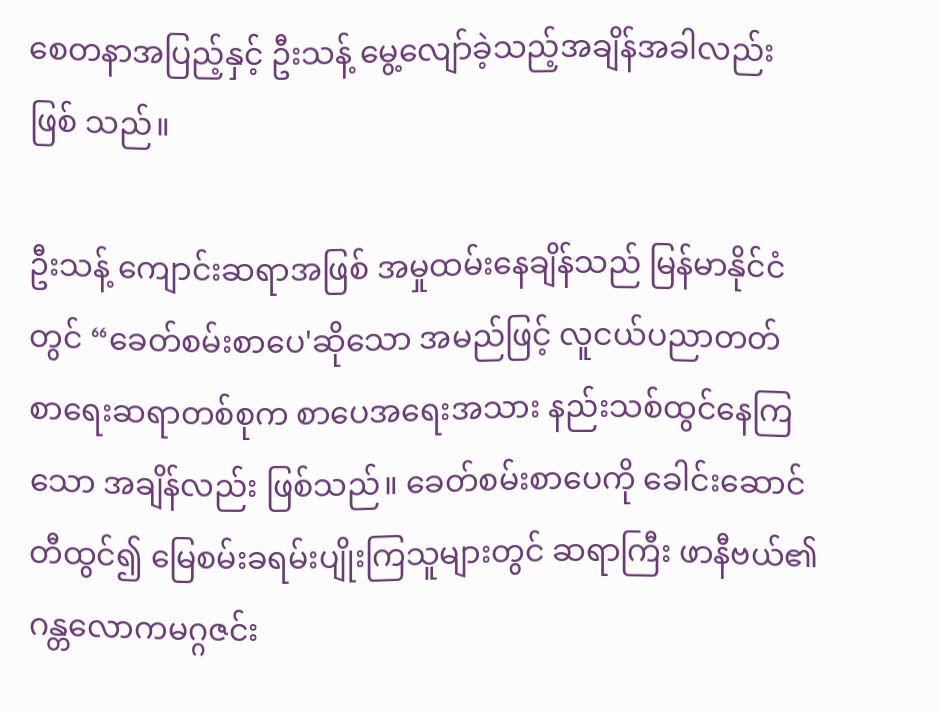စေတနာအပြည့်နှင့် ဦးသန့် မွေ့လျော်ခဲ့သည့်အချိန်အခါလည်း ဖြစ် သည်။

ဦးသန့် ကျောင်းဆရာအဖြစ် အမှုထမ်းနေချိန်သည် မြန်မာနိုင်ငံတွင် “ခေတ်စမ်းစာပေ'ဆိုသော အမည်ဖြင့် လူငယ်ပညာတတ် စာရေးဆရာတစ်စုက စာပေအရေးအသား နည်းသစ်ထွင်နေကြသော အချိန်လည်း ဖြစ်သည်။ ခေတ်စမ်းစာပေကို ခေါင်းဆောင် တီထွင်၍ မြေစမ်းခရမ်းပျိုးကြသူများတွင် ဆရာကြီး ဖာနီဗယ်၏ ဂန္တလောကမဂ္ဂဇင်း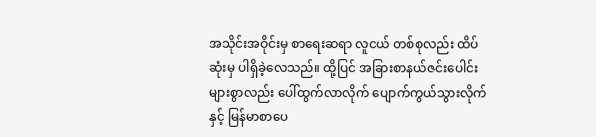အသိုင်းအဝိုင်းမှ စာရေးဆရာ လူငယ် တစ်စုလည်း ထိပ်ဆုံးမှ ပါရှိခဲ့လေသည်။ ထို့ပြင် အခြားစာနယ်ဇင်းပေါင်း များစွာလည်း ပေါ်ထွက်လာလိုက် ပျောက်ကွယ်သွားလိုက်နှင့် မြန်မာစာပေ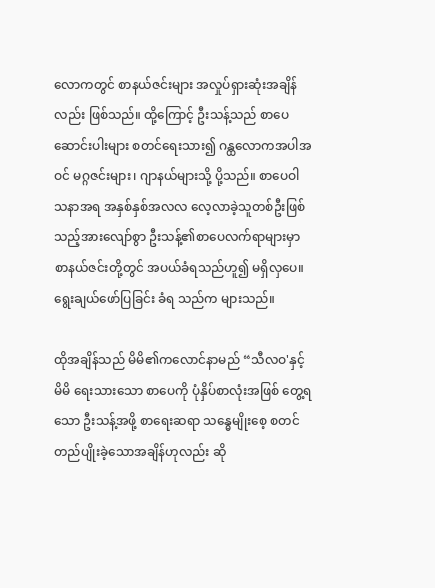လောကတွင် စာနယ်ဇင်းများ အလှုပ်ရှားဆုံးအချိန်လည်း ဖြစ်သည်။ ထို့ကြောင့် ဦးသန့်သည် စာပေဆောင်းပါးများ စတင်ရေးသား၍ ဂန္ထလောကအပါအဝင် မဂ္ဂဇင်းများ၊ ဂျာနယ်များသို့ ပို့သည်။ စာပေဝါသနာအရ အနှစ်နှစ်အလလ လေ့လာခဲ့သူတစ်ဦးဖြစ်သည့်အားလျော်စွာ ဦးသန့်၏စာပေလက်ရာများမှာ စာနယ်ဇင်းတို့တွင် အပယ်ခံရသည်ဟူ၍ မရှိလှပေ။ ရွေးချယ်ဖော်ပြခြင်း ခံရ သည်က များသည်။

ထိုအချိန်သည် မိမိ၏ကလောင်နာမည် “သီလဝ'နှင့် မိမိ ရေးသားသော စာပေကို ပုံနှိပ်စာလုံးအဖြစ် တွေ့ရသော ဦးသန့်အဖို့ စာရေးဆရာ သန္ဓေမျိုးစေ့ စတင်တည်ပျိုးခဲ့သောအချိန်ဟုလည်း ဆို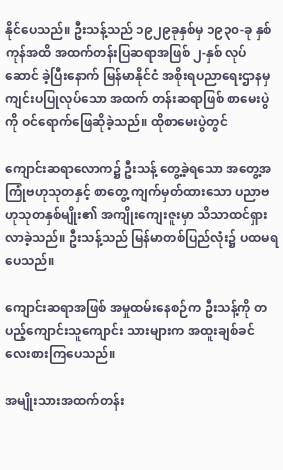နိုင်ပေသည်။ ဦးသန့်သည် ၁၉၂၉ခုနှစ်မှ ၁၉၃၀-ခု နှစ်ကုန်အထိ အထက်တန်းပြဆရာအဖြစ် ၂-နှစ် လုပ်ဆောင် ခဲ့ပြီးနောက် မြန်မာနိုင်ငံ အစိုးရပညာရေးဌာနမှ ကျင်းပပြုလုပ်သော အထက် တန်းဆရာဖြစ် စာမေးပွဲကို ဝင်ရောက်ဖြေဆိုခဲ့သည်။ ထိုစာမေးပွဲတွင်

ကျောင်းဆရာလောက၌ ဦးသန့် တွေ့ခဲ့ရသော အတွေ့အကြုံဗဟုသုတနှင့် စာတွေ့ ကျက်မှတ်ထားသော ပညာဗဟုသုတနှစ်မျိုး၏ အကျိုးကျေးဇူးမှာ သိသာထင်ရှားလာခဲ့သည်။ ဦးသန့်သည် မြန်မာတစ်ပြည်လုံး၌ ပထမရပေသည်။

ကျောင်းဆရာအဖြစ် အမှုထမ်းနေစဉ်က ဦးသန့်ကို တပည့်ကျောင်းသူကျောင်း သားများက အထူးချစ်ခင်လေးစားကြပေသည်။

အမျိုးသားအထက်တန်း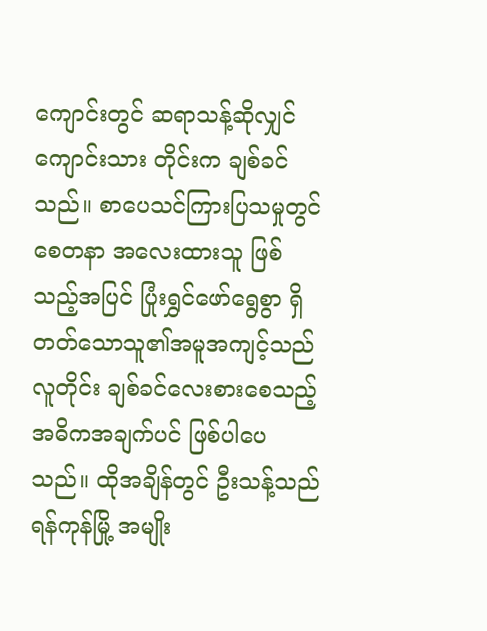ကျောင်းတွင် ဆရာသန့်ဆိုလျှင် ကျောင်းသား တိုင်းက ချစ်ခင်သည်။ စာပေသင်ကြားပြသမှုတွင် စေတနာ အလေးထားသူ ဖြစ်သည့်အပြင် ပြုံးရွှင်ဖော်ရွေစွာ ရှိတတ်သောသူ၏အမူအကျင့်သည် လူတိုင်း ချစ်ခင်လေးစားစေသည့် အဓိကအချက်ပင် ဖြစ်ပါပေသည်။ ထိုအချိန်တွင် ဦးသန့်သည် ရန်ကုန်မြို့ အမျိုး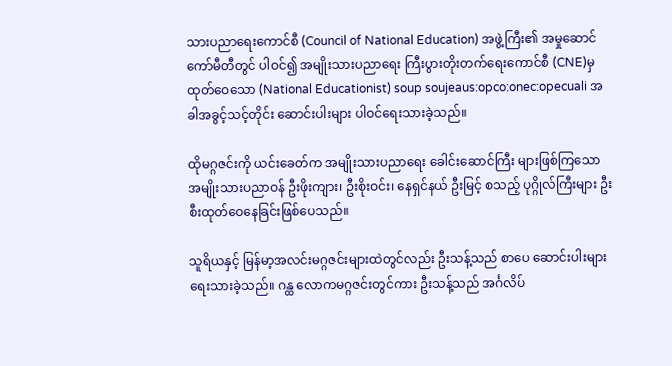သားပညာရေးကောင်စီ (Council of National Education) အဖွဲ့ကြီး၏ အမှုဆောင်ကော်မီတီတွင် ပါဝင်၍ အမျိုးသားပညာရေး ကြီးပွားတိုးတက်ရေးကောင်စီ (CNE)မှ ထုတ်ဝေသော (National Educationist) soup soujeaus:opco:onec:opecuali အခါအခွင့်သင့်တိုင်း ဆောင်းပါးများ ပါဝင်ရေးသားခဲ့သည်။

ထိုမဂ္ဂဇင်းကို ယင်းခေတ်က အမျိုးသားပညာရေး ခေါင်းဆောင်ကြီး များဖြစ်ကြသော အမျိုးသားပညာဝန် ဦးဖိုးကျား၊ ဦးစိုးဝင်း၊ နေရှင်နယ် ဦးမြင့် စသည့် ပုဂ္ဂိုလ်ကြီးများ ဦးစီးထုတ်ဝေနေခြင်းဖြစ်ပေသည်။

သူရိယနှင့် မြန်မာ့အလင်းမဂ္ဂဇင်းများထဲတွင်လည်း ဦးသန့်သည် စာပေ ဆောင်းပါးများ ရေးသားခဲ့သည်။ ဂန္ထ လောကမဂ္ဂဇင်းတွင်ကား ဦးသန့်သည် အင်္ဂလိပ်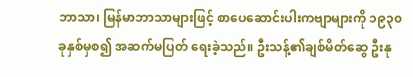ဘာသာ၊ မြန်မာဘာသာများဖြင့် စာပေဆောင်းပါးကဗျာများကို ၁၉၃၀ ခုနှစ်မှစ၍ အဆက်မပြတ် ရေးခဲ့သည်။ ဦးသန့်၏ချစ်မိတ်ဆွေ ဦးနု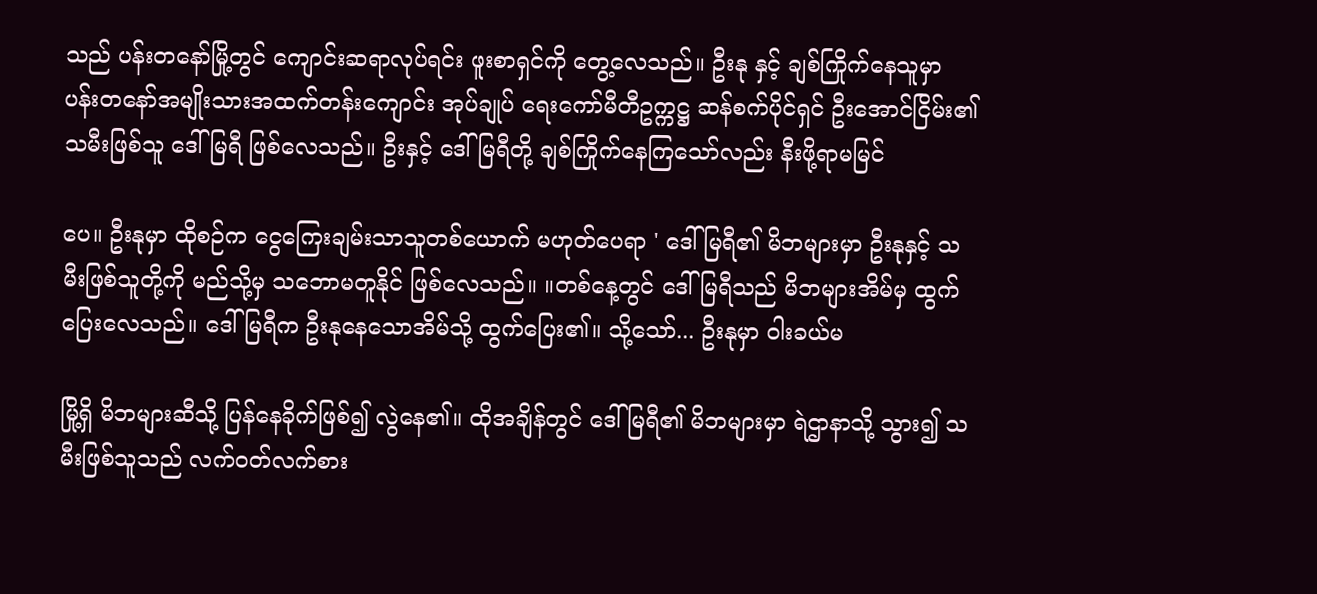သည် ပန်းတနော်မြို့တွင် ကျောင်းဆရာလုပ်ရင်း ဖူးစာရှင်ကို တွေ့လေသည်။ ဦးနု နှင့် ချစ်ကြိုက်နေသူမှာ ပန်းတနော်အမျိုးသားအထက်တန်းကျောင်း အုပ်ချုပ် ရေးကော်မီတီဥက္ကဋ္ဌ ဆန်စက်ပိုင်ရှင် ဦးအောင်ငြိမ်း၏သမီးဖြစ်သူ ဒေါ်မြရီ ဖြစ်လေသည်။ ဦးနှင့် ဒေါ်မြရီတို့ ချစ်ကြိုက်နေကြသော်လည်း နီးဖို့ရာမမြင်

ပေ။ ဦးနုမှာ ထိုစဉ်က ငွေကြေးချမ်းသာသူတစ်ယောက် မဟုတ်ပေရာ ' ဒေါ်မြရီ၏ မိဘများမှာ ဦးနုနှင့် သမီးဖြစ်သူတို့ကို မည်သို့မှ သဘောမတူနိုင် ဖြစ်လေသည်။ ။တစ်နေ့တွင် ဒေါ်မြရီသည် မိဘများအိမ်မှ ထွက်ပြေးလေသည်။ ဒေါ်မြရီက ဦးနုနေသောအိမ်သို့ ထွက်ပြေး၏။ သို့သော်... ဦးနုမှာ ဝါးခယ်မ

မြို့ရှိ မိဘများဆီသို့ ပြန်နေခိုက်ဖြစ်၍ လွဲနေ၏။ ထိုအချိန်တွင် ဒေါ်မြရီ၏ မိဘများမှာ ရဲဌာနာသို့ သွား၍ သမီးဖြစ်သူသည် လက်ဝတ်လက်စား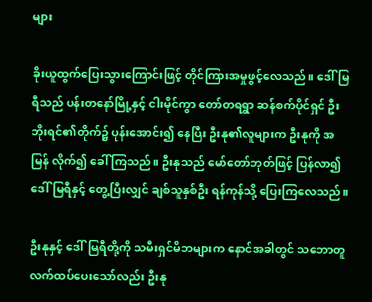များ

ခိုးယူထွက်ပြေးသွားကြောင်းဖြင့် တိုင်ကြားအမှုဖွင့်လေသည်။ ဒေါ်မြရီသည် ပန်းတနော်မြို့နှင့် ငါးမိုင်ကွာ တော်တရရွာ ဆန်စက်ပိုင်ရှင် ဦးဘိုးရင်၏တိုက်၌ ပုန်းအောင်း၍ နေပြီး ဦးနု၏လူများက ဦးနုကို အမြန် လိုက်၍ ခေါ် ကြသည်။ ဦးနုသည် မော်တော်ဘုတ်ဖြင့် ပြန်လာ၍ ဒေါ်မြရီနှင့် တွေ့ပြီးလျှင် ချစ်သူနှစ်ဦး ရန်ကုန်သို့ ပြေးကြလေသည်။

ဦးနုနှင့် ဒေါ်မြရီတို့ကို သမီးရှင်မိဘများက နောင်အခါတွင် သဘောတူ လက်ထပ်ပေးသော်လည်း ဦးနု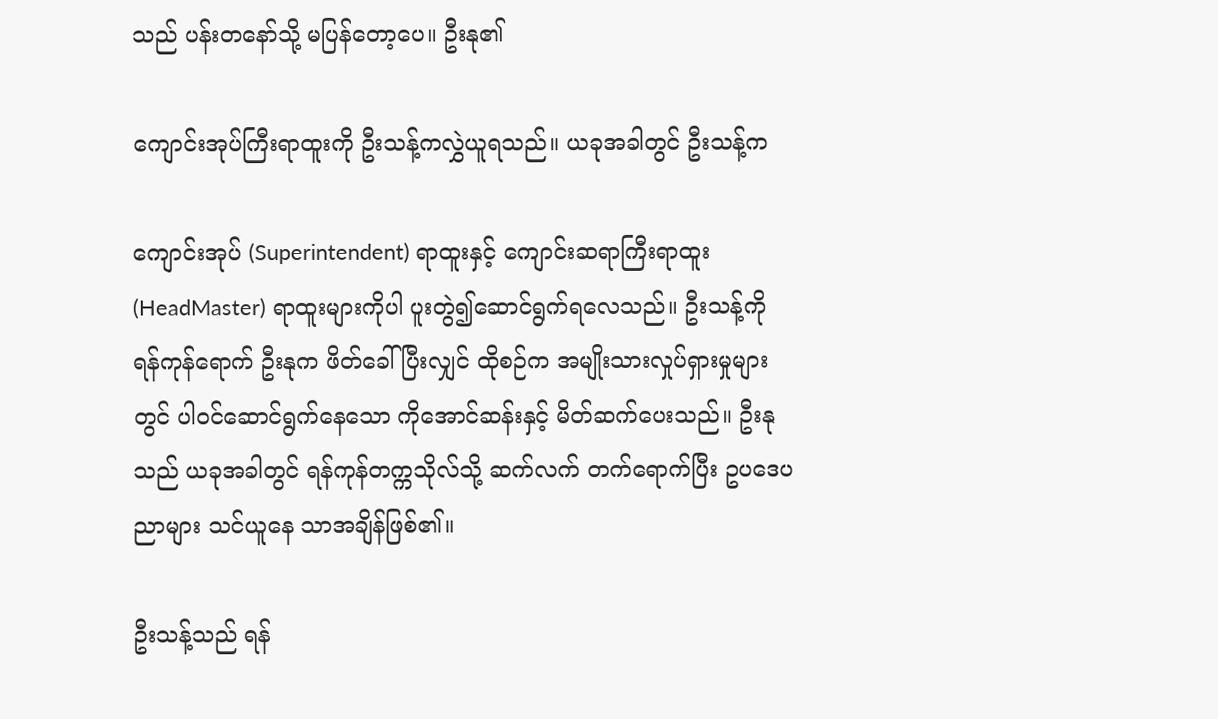သည် ပန်းတနော်သို့ မပြန်တော့ပေ။ ဦးနု၏

ကျောင်းအုပ်ကြီးရာထူးကို ဦးသန့်ကလွှဲယူရသည်။ ယခုအခါတွင် ဦးသန့်က

ကျောင်းအုပ် (Superintendent) ရာထူးနှင့် ကျောင်းဆရာကြီးရာထူး (HeadMaster) ရာထူးများကိုပါ ပူးတွဲ၍ဆောင်ရွက်ရလေသည်။ ဦးသန့်ကို ရန်ကုန်ရောက် ဦးနုက ဖိတ်ခေါ်ပြီးလျှင် ထိုစဉ်က အမျိုးသားလှုပ်ရှားမှုများ တွင် ပါဝင်ဆောင်ရွက်နေသော ကိုအောင်ဆန်းနှင့် မိတ်ဆက်ပေးသည်။ ဦးနု သည် ယခုအခါတွင် ရန်ကုန်တက္ကသိုလ်သို့ ဆက်လက် တက်ရောက်ပြီး ဥပဒေပညာများ သင်ယူနေ သာအချိန်ဖြစ်၏။

ဦးသန့်သည် ရန်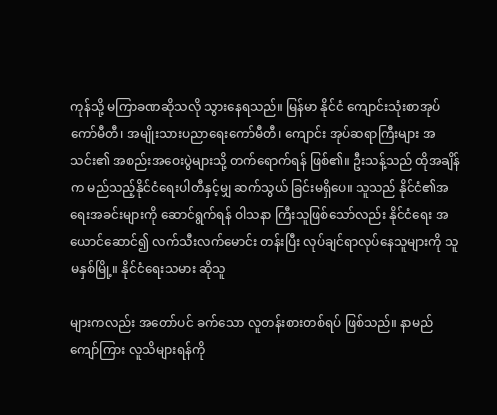ကုန်သို့ မကြာခဏဆိုသလို သွားနေရသည်။ မြန်မာ နိုင်ငံ ကျောင်းသုံးစာအုပ်ကော်မီတီ၊ အမျိုးသားပညာရေးကော်မီတီ၊ ကျောင်း အုပ်ဆရာကြီးများ အသင်း၏ အစည်းအဝေးပွဲများသို့ တက်ရောက်ရန် ဖြစ်၏။ ဦးသန့်သည် ထိုအချိန်က မည်သည့်နိုင်ငံရေးပါတီနှင့်မျှ ဆက်သွယ် ခြင်းမရှိပေ။ သူသည် နိုင်ငံ၏အရေးအခင်းများကို ဆောင်ရွက်ရန် ဝါသနာ ကြီးသူဖြစ်သော်လည်း နိုင်ငံရေး အယောင်ဆောင်၍ လက်သီးလက်မောင်း တန်းပြီး လုပ်ချင်ရာလုပ်နေသူများကို သူ မနှစ်မြို့။ နိုင်ငံရေးသမား ဆိုသူ

များကလည်း အတော်ပင် ခက်သော လူတန်းစားတစ်ရပ် ဖြစ်သည်။ နာမည်  ကျော်ကြား လူသိများရန်ကို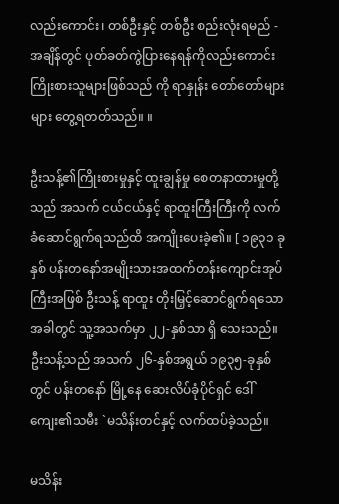လည်းကောင်း၊ တစ်ဦးနှင့် တစ်ဦး စည်းလုံးရမည် - အချိန်တွင် ပုတ်ခတ်ကွဲပြားနေရန်ကိုလည်းကောင်း ကြိုးစားသူများဖြစ်သည် ကို ရာနှုန်း တော်တော်များများ တွေ့ရတတ်သည်။ ။

ဦးသန့်၏ကြိုးစားမှုနှင့် ထူးချွန်မှု စေတနာထားမှုတို့သည် အသက် ငယ်ငယ်နှင့် ရာထူးကြီးကြီးကို လက်ခံဆောင်ရွက်ရသည်ထိ အကျိုးပေးခဲ့၏။ [ ၁၉၃၁ ခုနှစ် ပန်းတနော်အမျိုးသားအထက်တန်းကျောင်းအုပ်ကြီးအဖြစ် ဦးသန့် ရာထူး တိုးမြှင့်ဆောင်ရွက်ရသောအခါတွင် သူ့အသက်မှာ ၂၂-နှစ်သာ ရှိ သေးသည်။ ဦးသန့်သည် အသက် ၂၆-နှစ်အရွယ် ၁၉၃၅-ခုနှစ်တွင် ပန်းတနော် မြို့နေ ဆေးလိပ်ခုံပိုင်ရှင် ဒေါ်ကျေး၏သမီး `မသိန်းတင်နှင့် လက်ထပ်ခဲ့သည်။

မသိန်း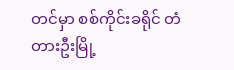တင်မှာ စစ်ကိုင်းခရိုင် တံတားဦးမြို့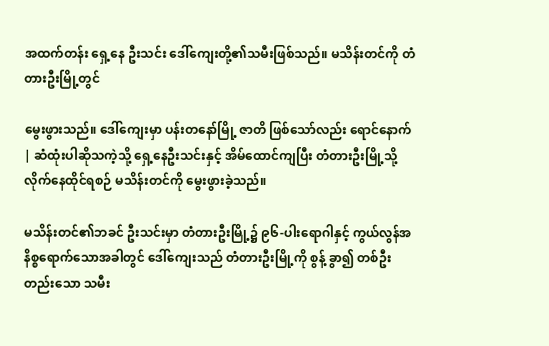အထက်တန်း ရှေ့နေ ဦးသင်း ဒေါ်ကျေးတို့၏သမီးဖြစ်သည်။ မသိန်းတင်ကို တံတားဦးမြို့တွင်

မွေးဖွားသည်။ ဒေါ်ကျေးမှာ ပန်းတနော်မြို့ ဇာတိ ဖြစ်သော်လည်း ရောင်နောက် | ဆံထုံးပါဆိုသကဲ့သို့ ရှေ့နေဦးသင်းနှင့် အိမ်ထောင်ကျပြီး တံတားဦးမြို့သို့ လိုက်နေထိုင်ရစဉ် မသိန်းတင်ကို မွေးဖွားခဲ့သည်။

မသိန်းတင်၏ဘခင် ဦးသင်းမှာ တံတားဦးမြို့၌ ၉၆-ပါးရောဂါနှင့် ကွယ်လွန်အနိစ္စရောက်သောအခါတွင် ဒေါ်ကျေးသည် တံတားဦးမြို့ကို စွန့် ခွာ၍ တစ်ဦးတည်းသော သမီး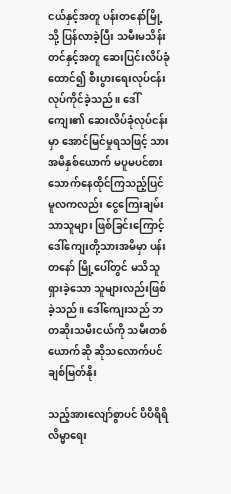ငယ်နှင့်အတူ ပန်းတနော်မြို့သို့ ပြန်လာခဲ့ပြီး သမီးမသိန်းတင်နှင့်အတူ ဆေးပြင်းလိပ်ခုံထောင်၍ စီးပွားရေးလုပ်ငန်း လုပ်ကိုင်ခဲ့သည်။ ဒေါ်ကျေး၏ ဆေးလိပ်ခုံလုပ်ငန်းမှာ အောင်မြင်မှုရသဖြင့် သားအမိနှစ်ယောက် မပူမပင်စားသောက်နေထိုင်ကြသည့်ပြင် မူလကလည်း ငွေကြေးချမ်းသာသူများ ဖြစ်ခြင်းကြောင့် ဒေါ်ကျေးတို့သားအမိမှာ ပန်းတနော် မြို့ပေါ်တွင် မသိသူရှားခဲ့သော သူများလည်းဖြစ်ခဲ့သည်။ ဒေါ်ကျေးသည် ဘတဆိုးသမီးငယ်ကို သမီးတစ်ယောက်ဆို ဆိုသလောက်ပင် ချစ်မြတ်နိုး

သည့်အားလျော်စွာပင် ပိပိရိရိ လိမ္မာရေး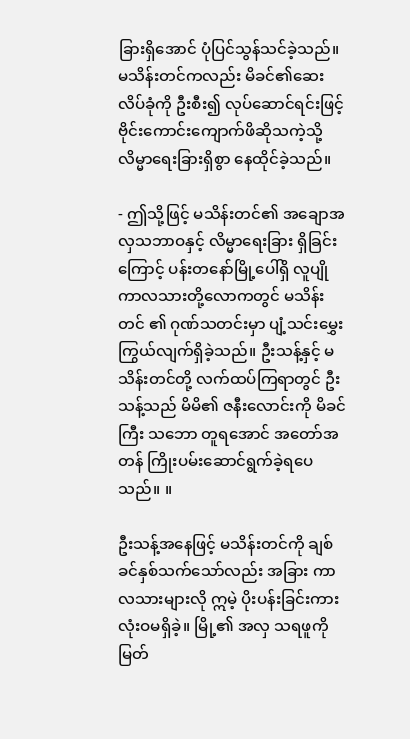ခြားရှိအောင် ပုံပြင်သွန်သင်ခဲ့သည်။ မသိန်းတင်ကလည်း မိခင်၏ဆေးလိပ်ခုံကို ဦးစီး၍ လုပ်ဆောင်ရင်းဖြင့် ဗိုင်းကောင်းကျောက်ဖိဆိုသကဲ့သို့ လိမ္မာရေးခြားရှိစွာ နေထိုင်ခဲ့သည်။

- ဤသို့ဖြင့် မသိန်းတင်၏ အချောအလှသဘာဝနှင့် လိမ္မာရေးခြား ရှိခြင်းကြောင့် ပန်းတနော်မြို့ပေါ်ရှိ လူပျိုကာလသားတို့လောကတွင် မသိန်းတင် ၏ ဂုဏ်သတင်းမှာ ပျံ့သင်းမွှေးကြွယ်လျက်ရှိခဲ့သည်။ ဦးသန့်နှင့် မသိန်းတင်တို့ လက်ထပ်ကြရာတွင် ဦးသန့်သည် မိမိ၏ ဇနီးလောင်းကို မိခင်ကြီး သဘော တူရအောင် အတော်အတန် ကြိုးပမ်းဆောင်ရွက်ခဲ့ရပေသည်။ ။

ဦးသန့်အနေဖြင့် မသိန်းတင်ကို ချစ်ခင်နှစ်သက်သော်လည်း အခြား ကာလသားများလို ဣမဲ့ ပိုးပန်းခြင်းကား လုံးဝမရှိခဲ့။ မြို့၏ အလှ သရဖူကို မြတ်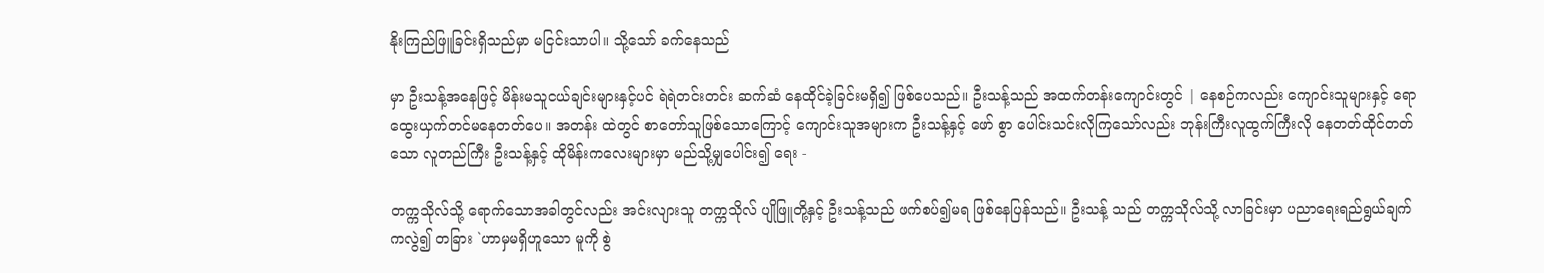နိုးကြည်ဖြူခြင်းရှိသည်မှာ မငြင်းသာပါ။ သို့သော် ခက်နေသည်

မှာ ဦးသန့်အနေဖြင့် မိန်းမသူငယ်ချင်းများနှင့်ပင် ရဲရဲတင်းတင်း ဆက်ဆံ နေထိုင်ခဲ့ခြင်းမရှိ၍ ဖြစ်ပေသည်။ ဦးသန့်သည် အထက်တန်းကျောင်းတွင် | နေစဉ်ကလည်း ကျောင်းသူများနှင့် ရောထွေးယှက်တင်မနေတတ်ပေ။ အတန်း ထဲတွင် စာတော်သူဖြစ်သောကြောင့် ကျောင်းသူအများက ဦးသန့်နှင့် ဖော် စွာ ပေါင်းသင်းလိုကြသော်လည်း ဘုန်းကြီးလူထွက်ကြီးလို နေတတ်ထိုင်တတ် သော လူတည်ကြီး ဦးသန့်နှင့် ထိုမိန်းကလေးများမှာ မည်သို့မျှပေါင်း၍ ရေး -

တက္ကသိုလ်သို့ ရောက်သောအခါတွင်လည်း အင်းလျားသူ တက္ကသိုလ် ပျိုဖြူတို့နှင့် ဦးသန့်သည် ဖက်စပ်၍မရ ဖြစ်နေပြန်သည်။ ဦးသန့် သည် တက္ကသိုလ်သို့ လာခြင်းမှာ ပညာရေးရည်ရွယ်ချက်ကလွဲ၍ တခြား `ဟာမှမရှိဟူသော မူကို စွဲ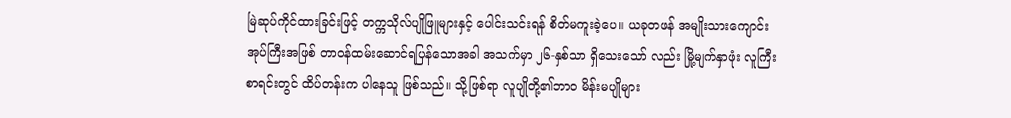မြဲဆုပ်ကိုင်ထားခြင်းဖြင့် တက္ကသိုလ်ပျိုဖြူများနှင့် ပေါင်းသင်းရန် စိတ်မကူးခဲ့ပေ။ ယခုတဖန် အမျိုးသားကျောင်းအုပ်ကြီးအဖြစ် တာဝန်ထမ်းဆောင်ရပြန်သောအခါ အသက်မှာ ၂၆-နှစ်သာ ရှိသေးသော် လည်း မြို့မျက်နှာဖုံး လူကြီးစာရင်းတွင် ထိပ်တန်းက ပါနေသူ ဖြစ်သည်။ သို့ဖြစ်ရာ လူပျိုတို့၏ဘာဝ မိန်းမပျိုများ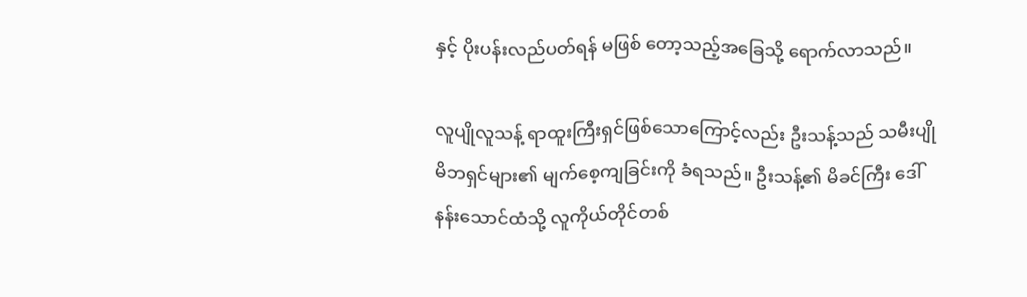နှင့် ပိုးပန်းလည်ပတ်ရန် မဖြစ် တော့သည့်အခြေသို့ ရောက်လာသည်။

လူပျိုလူသန့် ရာထူးကြီးရှင်ဖြစ်သောကြောင့်လည်း ဦးသန့်သည် သမီးပျို မိဘရှင်များ၏ မျက်စေ့ကျခြင်းကို ခံရသည်။ ဦးသန့်၏ မိခင်ကြီး ဒေါ်နန်းသောင်ထံသို့ လူကိုယ်တိုင်တစ်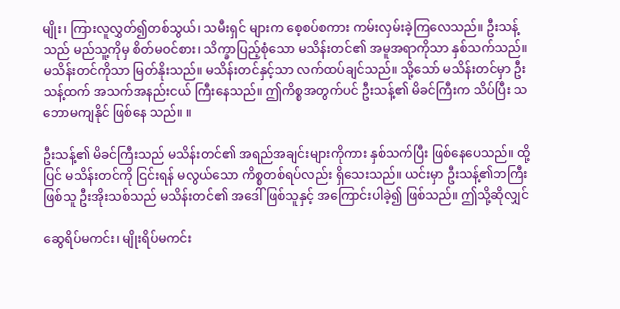မျိုး၊ ကြားလူလွှတ်၍တစ်သွယ်၊ သမီးရှင် များက စေ့စပ်စကား ကမ်းလှမ်းခဲ့ကြလေသည်။ ဦးသန့်သည် မည်သူ့ကိုမှ စိတ်မဝင်စား၊ သိက္ခာပြည့်စုံသော မသိန်းတင်၏ အမူအရာကိုသာ နှစ်သက်သည်။ မသိန်းတင်ကိုသာ မြတ်နိုးသည်။ မသိန်းတင်နှင့်သာ လက်ထပ်ချင်သည်။ သို့သော် မသိန်းတင်မှာ ဦးသန့်ထက် အသက်အနည်းငယ် ကြီးနေသည်။ ဤကိစ္စအတွက်ပင် ဦးသန့်၏ မိခင်ကြီးက သိပ်ပြီး သဘောမကျနိုင် ဖြစ်နေ သည်။ ။

ဦးသန့်၏ မိခင်ကြီးသည် မသိန်းတင်၏ အရည်အချင်းများကိုကား နှစ်သက်ပြီး ဖြစ်နေပေသည်။ ထို့ပြင် မသိန်းတင်ကို ငြင်းရန် မလွယ်သော ကိစ္စတစ်ရပ်လည်း ရှိသေးသည်။ ယင်းမှာ ဦးသန့်၏ဘကြီးဖြစ်သူ ဦးအိုးသစ်သည် မသိန်းတင်၏ အဒေါ်ဖြစ်သူနှင့် အကြောင်းပါခဲ့၍ ဖြစ်သည်။ ဤသို့ဆိုလျှင်

ဆွေရိပ်မကင်း၊ မျိုးရိပ်မကင်း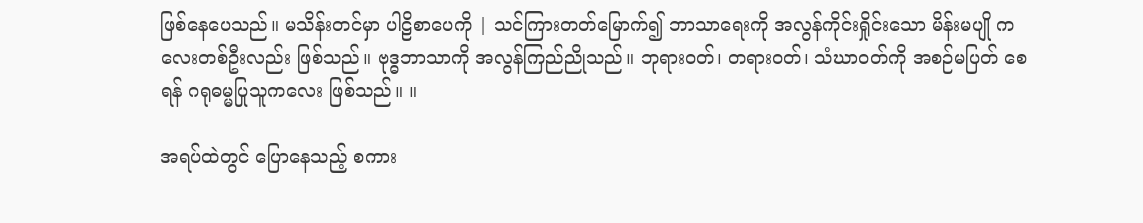ဖြစ်နေပေသည်။ မသိန်းတင်မှာ ပါဠိစာပေကို | သင်ကြားတတ်မြောက်၍ ဘာသာရေးကို အလွန်ကိုင်းရှိုင်းသော မိန်းမပျို ကလေးတစ်ဦးလည်း ဖြစ်သည်။ ဗုဒ္ဓဘာသာကို အလွန်ကြည်ညိုသည်။ ဘုရားဝတ်၊ တရားဝတ်၊ သံဃာဝတ်ကို အစဉ်မပြတ် စေရန် ဂရုဓမ္မပြုသူကလေး ဖြစ်သည်။ ။

အရပ်ထဲတွင် ပြောနေသည့် စကား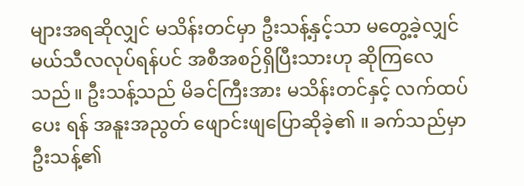များအရဆိုလျှင် မသိန်းတင်မှာ ဦးသန့်နှင့်သာ မတွေ့ခဲ့လျှင် မယ်သီလလုပ်ရန်ပင် အစီအစဉ်ရှိပြီးသားဟု ဆိုကြလေသည်။ ဦးသန့်သည် မိခင်ကြီးအား မသိန်းတင်နှင့် လက်ထပ်ပေး ရန် အနူးအညွတ် ဖျောင်းဖျပြောဆိုခဲ့၏ ။ ခက်သည်မှာ ဦးသန့်၏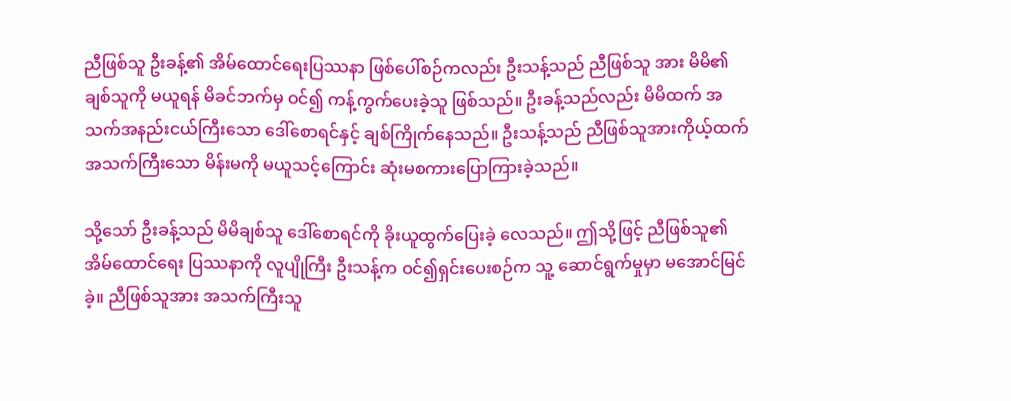ညီဖြစ်သူ ဦးခန့်၏ အိမ်ထောင်ရေးပြဿနာ ဖြစ်ပေါ်စဉ်ကလည်း ဦးသန့်သည် ညီဖြစ်သူ အား မိမိ၏ ချစ်သူကို မယူရန် မိခင်ဘက်မှ ဝင်၍ ကန့်ကွက်ပေးခဲ့သူ ဖြစ်သည်။ ဦးခန့်သည်လည်း မိမိထက် အသက်အနည်းငယ်ကြီးသော ဒေါ်စောရင်နှင့် ချစ်ကြိုက်နေသည်။ ဦးသန့်သည် ညီဖြစ်သူအားကိုယ့်ထက် အသက်ကြီးသော မိန်းမကို မယူသင့်ကြောင်း ဆုံးမစကားပြောကြားခဲ့သည်။

သို့သော် ဦးခန့်သည် မိမိချစ်သူ ဒေါ်စောရင်ကို ခိုးယူထွက်ပြေးခဲ့ လေသည်။ ဤသို့ဖြင့် ညီဖြစ်သူ၏ အိမ်ထောင်ရေး ပြဿနာကို လူပျိုကြီး ဦးသန့်က ဝင်၍ရှင်းပေးစဉ်က သူ့ ဆောင်ရွက်မှုမှာ မအောင်မြင်ခဲ့။ ညီဖြစ်သူအား အသက်ကြီးသူ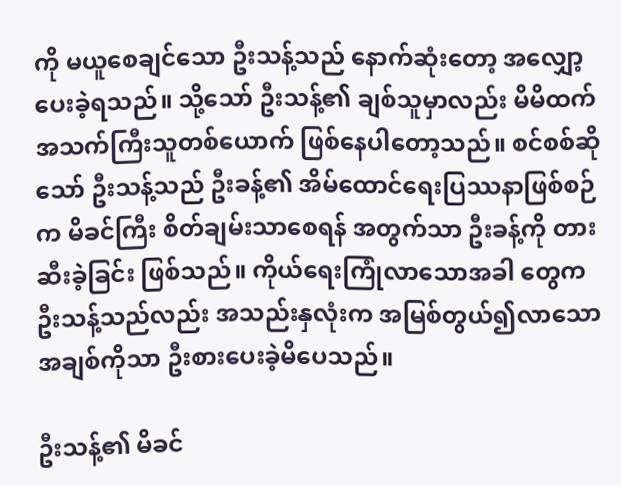ကို မယူစေချင်သော ဦးသန့်သည် နောက်ဆုံးတော့ အလျှော့ပေးခဲ့ရသည်။ သို့သော် ဦးသန့်၏ ချစ်သူမှာလည်း မိမိထက် အသက်ကြီးသူတစ်ယောက် ဖြစ်နေပါတော့သည်။ စင်စစ်ဆိုသော် ဦးသန့်သည် ဦးခန့်၏ အိမ်ထောင်ရေးပြဿနာဖြစ်စဉ်က မိခင်ကြီး စိတ်ချမ်းသာစေရန် အတွက်သာ ဦးခန့်ကို တားဆီးခဲ့ခြင်း ဖြစ်သည်။ ကိုယ်ရေးကြုံလာသောအခါ တွေက ဦးသန့်သည်လည်း အသည်းနှလုံးက အမြစ်တွယ်၍လာသော အချစ်ကိုသာ ဦးစားပေးခဲ့မိပေသည်။

ဦးသန့်၏ မိခင်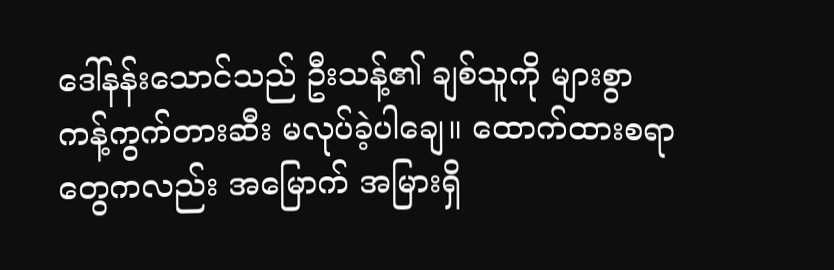ဒေါ်နန်းသောင်သည် ဦးသန့်၏ ချစ်သူကို များစွာ ကန့်ကွက်တားဆီး မလုပ်ခဲ့ပါချေ။ ထောက်ထားစရာတွေကလည်း အမြောက် အမြားရှိ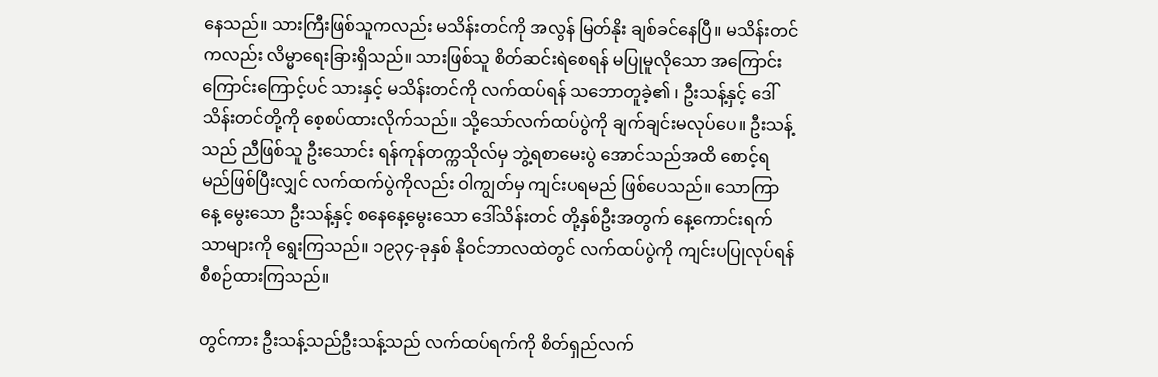နေသည်။ သားကြီးဖြစ်သူကလည်း မသိန်းတင်ကို အလွန် မြတ်နိုး ချစ်ခင်နေပြီ။ မသိန်းတင်ကလည်း လိမ္မာရေးခြားရှိသည်။ သားဖြစ်သူ စိတ်ဆင်းရဲစေရန် မပြုမူလိုသော အကြောင်းကြောင်းကြောင့်ပင် သားနှင့် မသိန်းတင်ကို လက်ထပ်ရန် သဘောတူခဲ့၏ ၊ ဦးသန့်နှင့် ဒေါ်သိန်းတင်တို့ကို စေ့စပ်ထားလိုက်သည်။ သို့သော်လက်ထပ်ပွဲကို ချက်ချင်းမလုပ်ပေ။ ဦးသန့်သည် ညီဖြစ်သူ ဦးသောင်း ရန်ကုန်တက္ကသိုလ်မှ ဘွဲ့ရစာမေးပွဲ အောင်သည်အထိ စောင့်ရမည်ဖြစ်ပြီးလျှင် လက်ထက်ပွဲကိုလည်း ဝါကျွတ်မှ ကျင်းပရမည် ဖြစ်ပေသည်။ သောကြာနေ့ မွေးသော ဦးသန့်နှင့် စနေနေ့မွေးသော ဒေါ်သိန်းတင် တို့နှစ်ဦးအတွက် နေ့ကောင်းရက်သာများကို ရွေးကြသည်။ ၁၉၃၄-ခုနှစ် နိုဝင်ဘာလထဲတွင် လက်ထပ်ပွဲကို ကျင်းပပြုလုပ်ရန် စီစဉ်ထားကြသည်။

တွင်ကား ဦးသန့်သည်ဦးသန့်သည် လက်ထပ်ရက်ကို စိတ်ရှည်လက်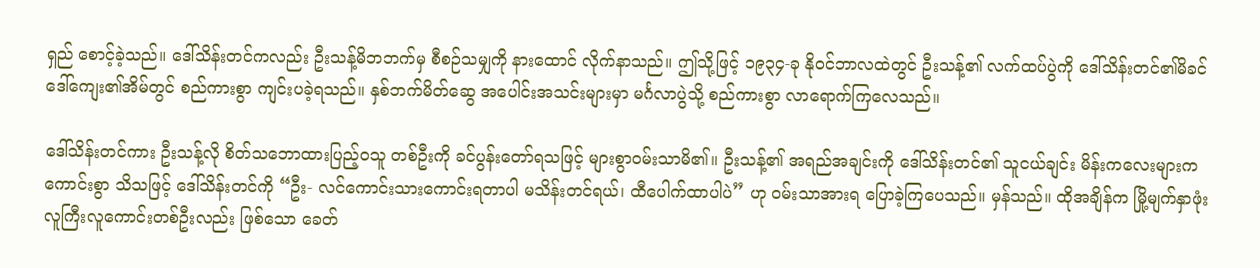ရှည် စောင့်ခဲ့သည်။ ဒေါ်သိန်းတင်ကလည်း ဦးသန့်မိဘဘက်မှ စီစဉ်သမျှကို နားထောင် လိုက်နာသည်။ ဤသို့ဖြင့် ၁၉၃၄-ခု နိုဝင်ဘာလထဲတွင် ဦးသန့်၏ လက်ထပ်ပွဲကို ဒေါ်သိန်းတင်၏မိခင် ဒေါ်ကျေး၏အိမ်တွင် စည်ကားစွာ ကျင်းပခဲ့ရသည်။ နှစ်ဘက်မိတ်ဆွေ အပေါင်းအသင်းများမှာ မင်္ဂလာပွဲသို့ စည်ကားစွာ လာရောက်ကြလေသည်။

ဒေါ်သိန်းတင်ကား ဦးသန့်လို စိတ်သဘောထားပြည့်ဝသူ တစ်ဦးကို ခင်ပွန်းတော်ရသဖြင့် များစွာဝမ်းသာမိ၏။ ဦးသန့်၏ အရည်အချင်းကို ဒေါ်သိန်းတင်၏ သူငယ်ချင်း မိန်းကလေးများက ကောင်းစွာ သိသဖြင့် ဒေါ်သိန်းတင်ကို “ဦး- လင်ကောင်းသားကောင်းရတာပါ မသိန်းတင်ရယ်၊ ထီပေါက်ထာပါပဲ” ဟု ဝမ်းသာအားရ ပြောခဲ့ကြပေသည်။ မှန်သည်။ ထိုအချိန်က မြို့မျက်နှာဖုံး လူကြီးလူကောင်းတစ်ဦးလည်း ဖြစ်သော ခေတ်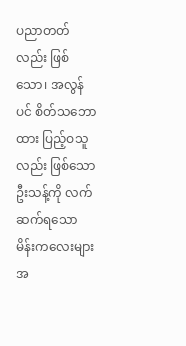ပညာတတ်လည်း ဖြစ်သော၊ အလွန်ပင် စိတ်သဘောထား ပြည့်ဝသူ လည်း ဖြစ်သော ဦးသန့်ကို လက်ဆက်ရသော မိန်းကလေးများအ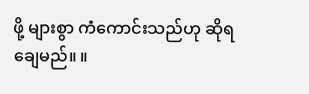ဖို့ များစွာ ကံကောင်းသည်ဟု ဆိုရချေမည်။ ။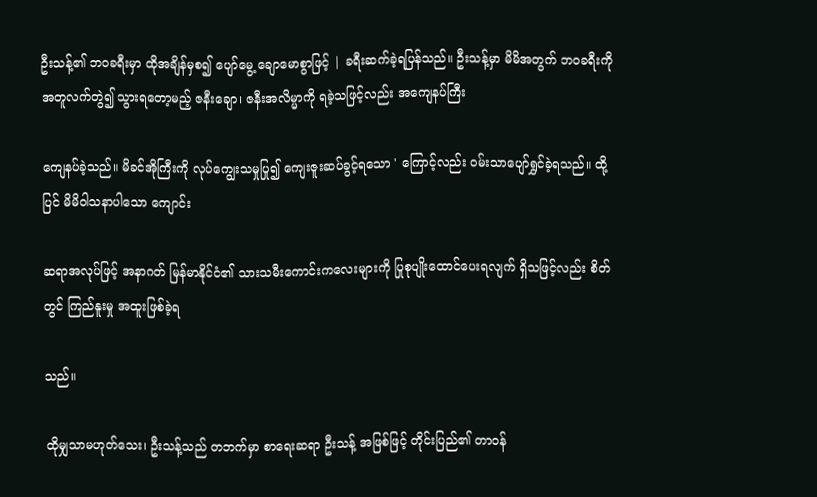ဦးသန့်၏ ဘ၀ခရီးမှာ ထိုအချိန်မှစ၍ ပျော်မွေ့ ချောမောစွာဖြင့် | ခရီးဆက်ခဲ့ရပြန်သည်။ ဦးသန့်မှာ မိမိအတွက် ဘဝခရီးကို အတူလက်တွဲ၍ သွားရတော့မည့် ဇနီးချော၊ ဇနီးအလိမ္မာကို ရခဲ့သဖြင့်လည်း အကျေနပ်ကြီး

ကျေနပ်ခဲ့သည်။ မိခင်အိုကြီးကို လုပ်ကျွေးသမှုပြု၍ ကျေးဇူးဆပ်ခွင့်ရသော ' ကြောင့်လည်း ဝမ်းသာပျော်ရွှင်ခဲ့ရသည်။ ထို့ပြင် မိမိဝါသနာပါသော ကျောင်း

ဆရာအလုပ်ဖြင့် အနာဂတ် မြန်မာနိုင်ငံ၏ သားသမီးကောင်းကလေးများကို ပြုစုပျိုးထောင်ပေးရလျက် ရှိသဖြင့်လည်း စိတ်တွင် ကြည်နူးမှု အထူးဖြစ်ခဲ့ရ

သည်။

ထိုမျှသာမဟုတ်သေး၊ ဦးသန့်သည် တဘက်မှာ စာရေးဆရာ ဦးသန့် အဖြစ်ဖြင့် တိုင်းပြည်၏ တာဝန်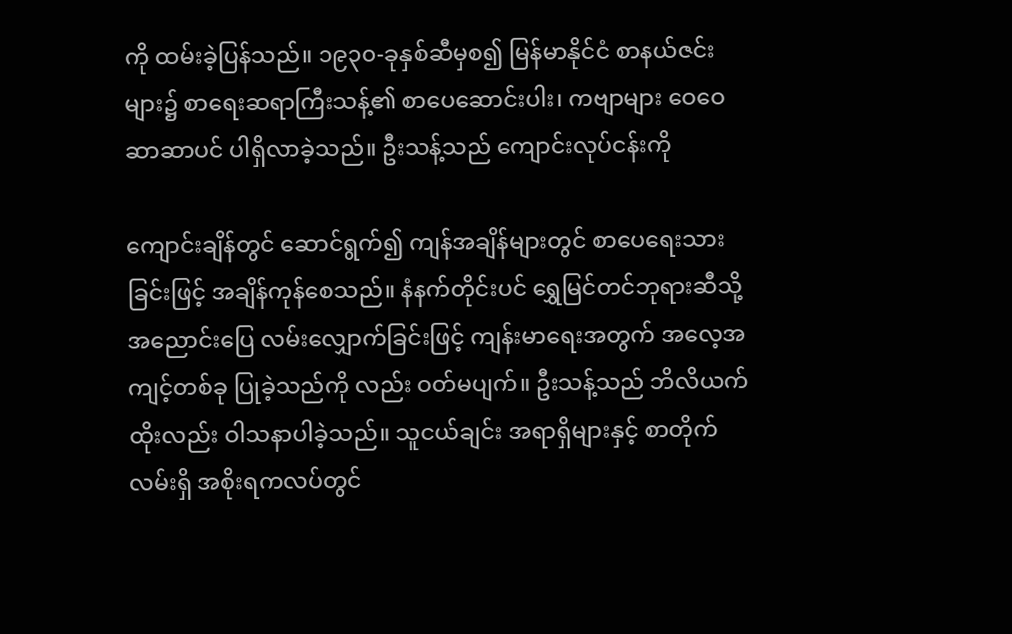ကို ထမ်းခဲ့ပြန်သည်။ ၁၉၃၀-ခုနှစ်ဆီမှစ၍ မြန်မာနိုင်ငံ စာနယ်ဇင်းများ၌ စာရေးဆရာကြီးသန့်၏ စာပေဆောင်းပါး၊ ကဗျာများ ဝေဝေဆာဆာပင် ပါရှိလာခဲ့သည်။ ဦးသန့်သည် ကျောင်းလုပ်ငန်းကို

ကျောင်းချိန်တွင် ဆောင်ရွက်၍ ကျန်အချိန်များတွင် စာပေရေးသားခြင်းဖြင့် အချိန်ကုန်စေသည်။ နံနက်တိုင်းပင် ရွှေမြင်တင်ဘုရားဆီသို့ အညောင်းပြေ လမ်းလျှောက်ခြင်းဖြင့် ကျန်းမာရေးအတွက် အလေ့အကျင့်တစ်ခု ပြုခဲ့သည်ကို လည်း ဝတ်မပျက်။ ဦးသန့်သည် ဘိလိယက်ထိုးလည်း ဝါသနာပါခဲ့သည်။ သူငယ်ချင်း အရာရှိများနှင့် စာတိုက်လမ်းရှိ အစိုးရကလပ်တွင်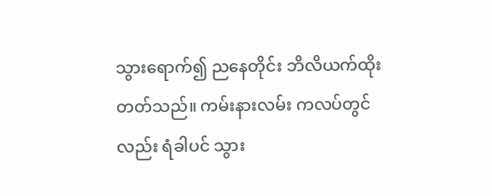သွားရောက်၍ ညနေတိုင်း ဘိလိယက်ထိုးတတ်သည်။ ကမ်းနားလမ်း ကလပ်တွင်လည်း ရံခါပင် သွား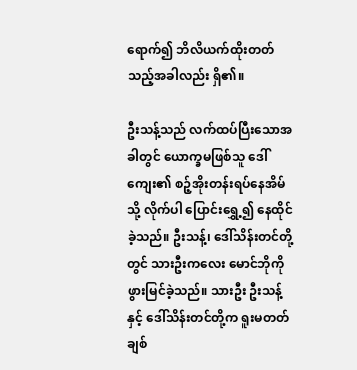ရောက်၍ ဘိလိယက်ထိုးတတ်သည့်အခါလည်း ရှိ၏။

ဦးသန့်သည် လက်ထပ်ပြီးသောအခါတွင် ယောက္ခမဖြစ်သူ ဒေါ်ကျေး၏ စဉ့်အိုးတန်းရပ်နေအိမ်သို့ လိုက်ပါ ပြောင်းရွှေ့၍ နေထိုင်ခဲ့သည်။ ဦးသန့်၊ ဒေါ်သိန်းတင်တို့တွင် သားဦးကလေး မောင်ဘိုကို ဖွားမြင်ခဲ့သည်။ သားဦး ဦးသန့်နှင့် ဒေါ်သိန်းတင်တို့က ရူးမတတ် ချစ်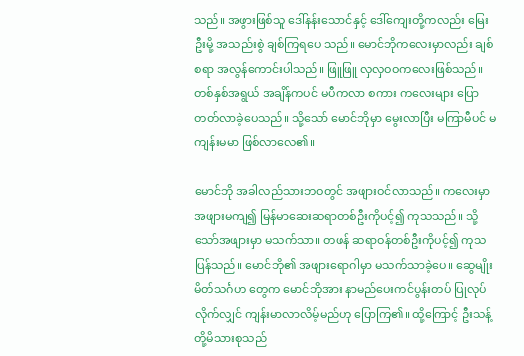သည်။ အဖွားဖြစ်သူ ဒေါ်နန်းသောင်နှင့် ဒေါ်ကျေးတို့ကလည်း မြေးဦးမို့ အသည်းစွဲ ချစ်ကြရပေ သည်။ မောင်ဘိုကလေးမှာလည်း ချစ်စရာ အလွန်ကောင်းပါသည်။ ဖြူဖြူ လှလှဝဝကလေးဖြစ်သည်။ တစ်နှစ်အရွယ် အချိန်ကပင် မပီကလာ စကား ကလေးများ ပြောတတ်လာခဲ့ပေသည်။ သို့သော် မောင်ဘိုမှာ မွေးလာပြီး မကြာမီပင် မကျန်းမမာ ဖြစ်လာလေ၏။

မောင်ဘို အခါလည်သားဘဝတွင် အဖျားဝင်လာသည်။ ကလေးမှာ အဖျားမကျ၍ မြန်မာဆေးဆရာတစ်ဦးကိုပင့်၍ ကုသသည်။ သို့သော်အဖျားမှာ မသက်သာ။ တဖန် ဆရာဝန်တစ်ဦးကိုပင့်၍ ကုသပြန်သည်။ မောင်ဘို၏ အဖျားရောဂါမှာ မသက်သာခဲ့ပေ။ ဆွေမျိုးမိတ်သင်္ဂဟ တွေက မောင်ဘိုအား နာမည်ပေးကင်ပွန်းတပ် ပြုလုပ်လိုက်လျှင် ကျန်းမာလာလိမ့်မည်ဟု ပြောကြ၏။ ထို့ကြောင့် ဦးသန့်တို့မိသားစုသည်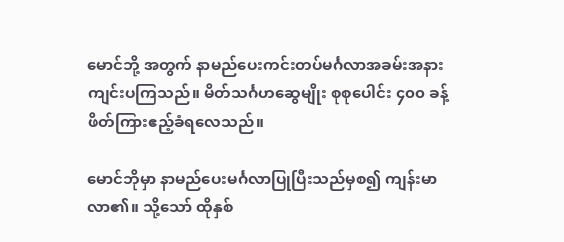မောင်ဘို့ အတွက် နာမည်ပေးကင်းတပ်မင်္ဂလာအခမ်းအနား ကျင်းပကြသည်။ မိတ်သင်္ဂဟဆွေမျိုး စုစုပေါင်း ၄၀၀ ခန့် ဖိတ်ကြားဧည့်ခံရလေသည်။

မောင်ဘိုမှာ နာမည်ပေးမင်္ဂလာပြုပြီးသည်မှစ၍ ကျန်းမာလာ၏။ သို့သော် ထိုနှစ်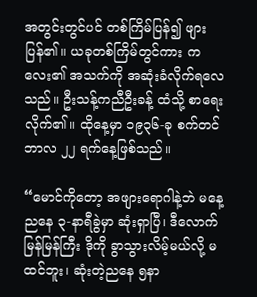အတွင်းတွင်ပင် တစ်ကြိမ်ပြန်၍ ဖျားပြန်၏။ ယခုတစ်ကြိမ်တွင်ကား ကလေး၏ အသက်ကို အဆုံးခံလိုက်ရလေသည်။ ဦးသန့်ကညီဦးခန့် ထံသို့ စာရေးလိုက်၏။ ထိုနေ့မှာ ၁၉၃၆-ခု စက်တင်ဘာလ ၂၂ ရက်နေ့ဖြစ်သည်။

“မောင်ကိုတော့ အဖျားရောဂါနဲ့ဘဲ မနေ့ညနေ ၃-နာရီခွဲမှာ ဆုံးရှာပြီ၊ ဒီလောက်မြန်မြန်ကြီး ဒိုကို ခွာသွားလိမ့်မယ်လို့ မထင်ဘူး၊ ဆုံးတဲ့ညနေ ၅နာ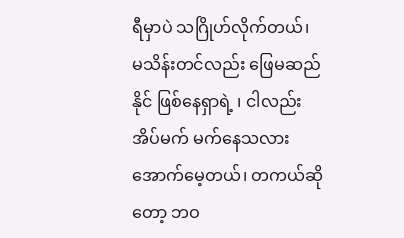ရီမှာပဲ သဂြိုဟ်လိုက်တယ်၊ မသိန်းတင်လည်း ဖြေမဆည်နိုင် ဖြစ်နေရှာရဲ့ ၊ ငါလည်း အိပ်မက် မက်နေသလား အောက်မေ့တယ်၊ တကယ်ဆိုတော့ ဘဝ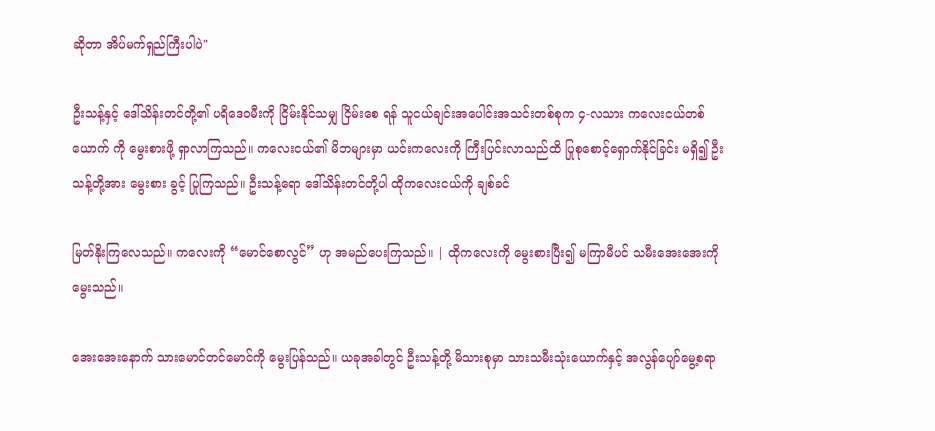ဆိုတာ အိပ်မက်ရှည်ကြီးပါပဲ"

ဦးသန့်နှင့် ဒေါ်သိန်းတင်တို့၏ ပရိဒေဝမီးကို ငြိမ်းနိုင်သမျှ ငြိမ်းစေ ရန် သူငယ်ချင်းအပေါင်းအသင်းတစ်စုက ၄-လသား ကလေးငယ်တစ်ယောက် ကို မွေးစားဖို့ ရှာလာကြသည်။ ကလေးငယ်၏ မိဘများမှာ ယင်းကလေးကို ကြီးပြင်းလာသည်ထိ ပြုစုစောင့်ရှောက်နိုင်ခြင်း မရှိ၍ ဦးသန့်တို့အား မွေးစား ခွင့် ပြုကြသည်။ ဦးသန့်ရော ဒေါ်သိန်းတင်တို့ပါ ထိုကလေးငယ်ကို ချစ်ခင်

မြတ်နိုးကြလေသည်။ ကလေးကို “မောင်စောလွင်” ဟု အမည်ပေးကြသည်။ | ထိုကလေးကို မွေးစားပြီး၍ မကြာမီပင် သမီးအေးအေးကို မွေးသည်။

အေးအေးနောက် သားမောင်တင်မောင်ကို မွေးပြန်သည်။ ယခုအခါတွင် ဦးသန့်တို့ မိသားစုမှာ သားသမီးသုံးယောက်နှင့် အလွန်ပျော်မွေ့စရာ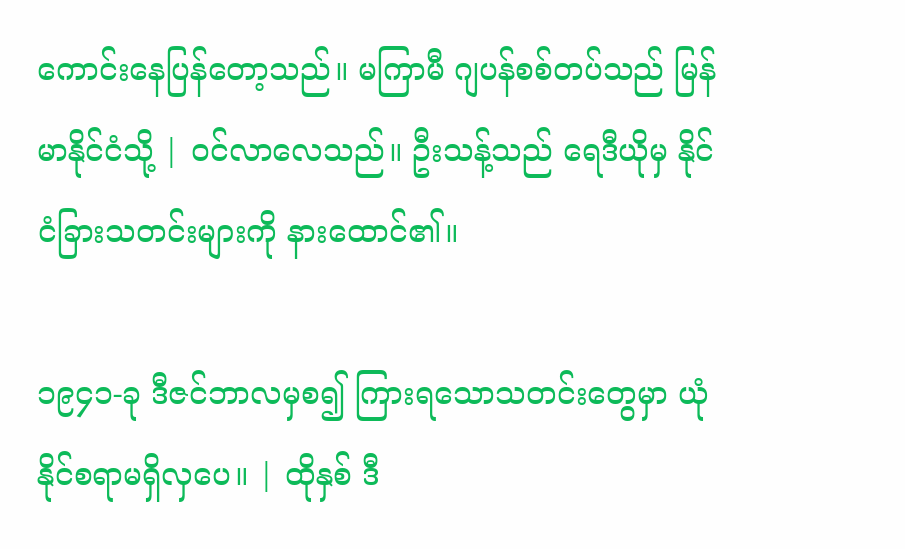ကောင်းနေပြန်တော့သည်။ မကြာမီ ဂျပန်စစ်တပ်သည် မြန်မာနိုင်ငံသို့ | ဝင်လာလေသည်။ ဦးသန့်သည် ရေဒီယိုမှ နိုင်ငံခြားသတင်းများကို နားထောင်၏။

၁၉၄၁-ခု ဒီဇင်ဘာလမှစ၍ ကြားရသောသတင်းတွေမှာ ယုံနိုင်စရာမရှိလှပေ။ | ထိုနှစ် ဒီ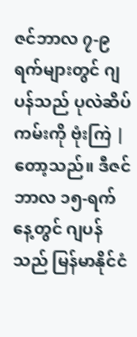ဇင်ဘာလ ၇-၉ ရက်များတွင် ဂျပန်သည် ပုလဲဆိပ်ကမ်းကို ဗုံးကြဲ | တော့သည်။ ဒီဇင်ဘာလ ၁၅-ရက်နေ့တွင် ဂျပန်သည် မြန်မာနိုင်ငံ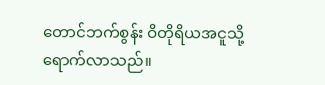တောင်ဘက်စွန်း ဝိတိုရိယအငူသို့ ရောက်လာသည်။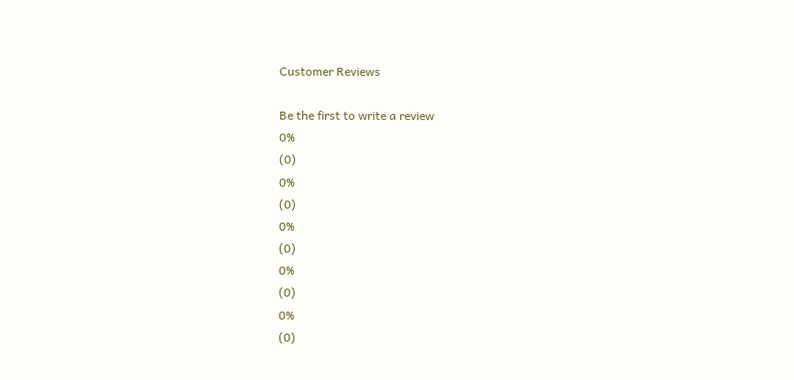Customer Reviews

Be the first to write a review
0%
(0)
0%
(0)
0%
(0)
0%
(0)
0%
(0)